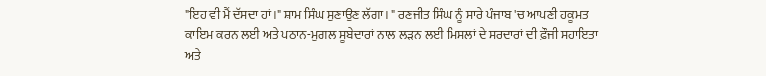"ਇਹ ਵੀ ਮੈਂ ਦੱਸਦਾ ਹਾਂ।" ਸ਼ਾਮ ਸਿੰਘ ਸੁਣਾਉਣ ਲੱਗਾ। " ਰਣਜੀਤ ਸਿੰਘ ਨੂੰ ਸਾਰੇ ਪੰਜਾਬ 'ਚ ਆਪਣੀ ਹਕੂਮਤ ਕਾਇਮ ਕਰਨ ਲਈ ਅਤੇ ਪਠਾਨ-ਮੁਗਲ ਸੂਬੇਦਾਰਾਂ ਨਾਲ ਲੜਨ ਲਈ ਮਿਸਲਾਂ ਦੇ ਸਰਦਾਰਾਂ ਦੀ ਫ਼ੌਜੀ ਸਹਾਇਤਾ ਅਤੇ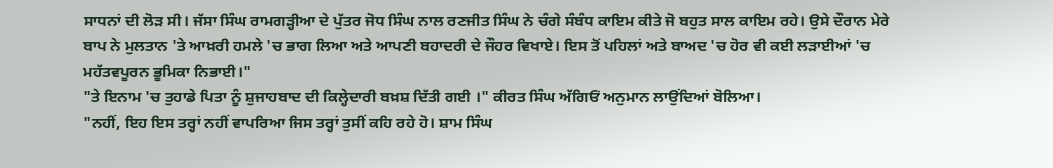ਸਾਧਨਾਂ ਦੀ ਲੋੜ ਸੀ। ਜੱਸਾ ਸਿੰਘ ਰਾਮਗੜ੍ਹੀਆ ਦੇ ਪੁੱਤਰ ਜੋਧ ਸਿੰਘ ਨਾਲ ਰਣਜੀਤ ਸਿੰਘ ਨੇ ਚੰਗੇ ਸੰਬੰਧ ਕਾਇਮ ਕੀਤੇ ਜੋ ਬਹੁਤ ਸਾਲ ਕਾਇਮ ਰਹੇ। ਉਸੇ ਦੌਰਾਨ ਮੇਰੇ ਬਾਪ ਨੇ ਮੁਲਤਾਨ 'ਤੇ ਆਖ਼ਰੀ ਹਮਲੇ 'ਚ ਭਾਗ ਲਿਆ ਅਤੇ ਆਪਣੀ ਬਹਾਦਰੀ ਦੇ ਜੌਹਰ ਵਿਖਾਏ। ਇਸ ਤੋਂ ਪਹਿਲਾਂ ਅਤੇ ਬਾਅਦ 'ਚ ਹੋਰ ਵੀ ਕਈ ਲੜਾਈਆਂ 'ਚ ਮਹੱਤਵਪੂਰਨ ਭੂਮਿਕਾ ਨਿਭਾਈ।"
"ਤੇ ਇਨਾਮ 'ਚ ਤੁਹਾਡੇ ਪਿਤਾ ਨੂੰ ਸ਼ੁਜਾਹਬਾਦ ਦੀ ਕਿਲ੍ਹੇਦਾਰੀ ਬਖ਼ਸ਼ ਦਿੱਤੀ ਗਈ ।" ਕੀਰਤ ਸਿੰਘ ਅੱਗਿਓਂ ਅਨੁਮਾਨ ਲਾਉਂਦਿਆਂ ਬੋਲਿਆ।
"ਨਹੀਂ, ਇਹ ਇਸ ਤਰ੍ਹਾਂ ਨਹੀਂ ਵਾਪਰਿਆ ਜਿਸ ਤਰ੍ਹਾਂ ਤੁਸੀਂ ਕਹਿ ਰਹੇ ਹੋ। ਸ਼ਾਮ ਸਿੰਘ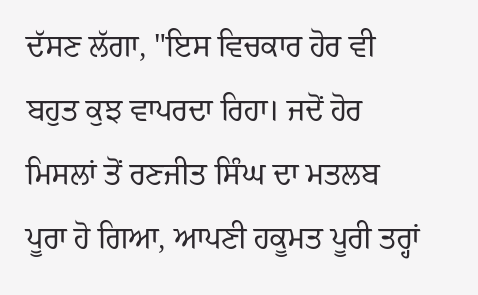ਦੱਸਣ ਲੱਗਾ, "ਇਸ ਵਿਚਕਾਰ ਹੋਰ ਵੀ ਬਹੁਤ ਕੁਝ ਵਾਪਰਦਾ ਰਿਹਾ। ਜਦੋਂ ਹੋਰ ਮਿਸਲਾਂ ਤੋਂ ਰਣਜੀਤ ਸਿੰਘ ਦਾ ਮਤਲਬ ਪੂਰਾ ਹੋ ਗਿਆ, ਆਪਣੀ ਹਕੂਮਤ ਪੂਰੀ ਤਰ੍ਹਾਂ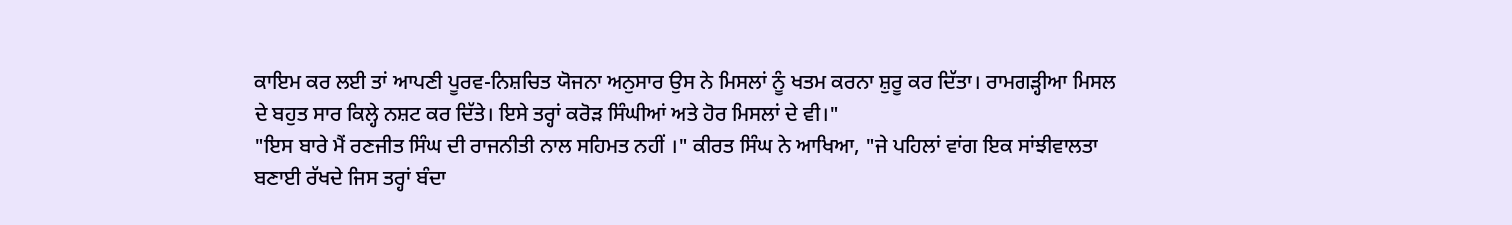ਕਾਇਮ ਕਰ ਲਈ ਤਾਂ ਆਪਣੀ ਪੂਰਵ-ਨਿਸ਼ਚਿਤ ਯੋਜਨਾ ਅਨੁਸਾਰ ਉਸ ਨੇ ਮਿਸਲਾਂ ਨੂੰ ਖਤਮ ਕਰਨਾ ਸ਼ੁਰੂ ਕਰ ਦਿੱਤਾ। ਰਾਮਗੜ੍ਹੀਆ ਮਿਸਲ ਦੇ ਬਹੁਤ ਸਾਰ ਕਿਲ੍ਹੇ ਨਸ਼ਟ ਕਰ ਦਿੱਤੇ। ਇਸੇ ਤਰ੍ਹਾਂ ਕਰੋੜ ਸਿੰਘੀਆਂ ਅਤੇ ਹੋਰ ਮਿਸਲਾਂ ਦੇ ਵੀ।"
"ਇਸ ਬਾਰੇ ਮੈਂ ਰਣਜੀਤ ਸਿੰਘ ਦੀ ਰਾਜਨੀਤੀ ਨਾਲ ਸਹਿਮਤ ਨਹੀਂ ।" ਕੀਰਤ ਸਿੰਘ ਨੇ ਆਖਿਆ, "ਜੇ ਪਹਿਲਾਂ ਵਾਂਗ ਇਕ ਸਾਂਝੀਵਾਲਤਾ ਬਣਾਈ ਰੱਖਦੇ ਜਿਸ ਤਰ੍ਹਾਂ ਬੰਦਾ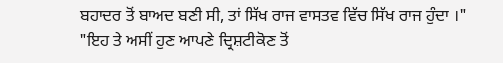ਬਹਾਦਰ ਤੋਂ ਬਾਅਦ ਬਣੀ ਸੀ, ਤਾਂ ਸਿੱਖ ਰਾਜ ਵਾਸਤਵ ਵਿੱਚ ਸਿੱਖ ਰਾਜ ਹੁੰਦਾ ।"
"ਇਹ ਤੇ ਅਸੀਂ ਹੁਣ ਆਪਣੇ ਦ੍ਰਿਸ਼ਟੀਕੋਣ ਤੋਂ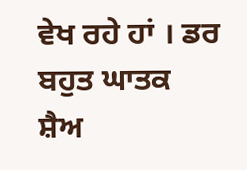ਵੇਖ ਰਹੇ ਹਾਂ । ਡਰ ਬਹੁਤ ਘਾਤਕ ਸ਼ੈਅ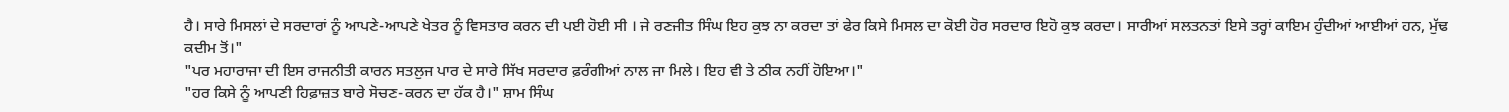ਹੈ। ਸਾਰੇ ਮਿਸਲਾਂ ਦੇ ਸਰਦਾਰਾਂ ਨੂੰ ਆਪਣੇ-ਆਪਣੇ ਖੇਤਰ ਨੂੰ ਵਿਸਤਾਰ ਕਰਨ ਦੀ ਪਈ ਹੋਈ ਸੀ । ਜੇ ਰਣਜੀਤ ਸਿੰਘ ਇਹ ਕੁਝ ਨਾ ਕਰਦਾ ਤਾਂ ਫੇਰ ਕਿਸੇ ਮਿਸਲ ਦਾ ਕੋਈ ਹੋਰ ਸਰਦਾਰ ਇਹੋ ਕੁਝ ਕਰਦਾ। ਸਾਰੀਆਂ ਸਲਤਨਤਾਂ ਇਸੇ ਤਰ੍ਹਾਂ ਕਾਇਮ ਹੁੰਦੀਆਂ ਆਈਆਂ ਹਨ, ਮੁੱਢ ਕਦੀਮ ਤੋਂ।"
"ਪਰ ਮਹਾਰਾਜਾ ਦੀ ਇਸ ਰਾਜਨੀਤੀ ਕਾਰਨ ਸਤਲੁਜ ਪਾਰ ਦੇ ਸਾਰੇ ਸਿੱਖ ਸਰਦਾਰ ਫ਼ਰੰਗੀਆਂ ਨਾਲ ਜਾ ਮਿਲੇ। ਇਹ ਵੀ ਤੇ ਠੀਕ ਨਹੀਂ ਹੋਇਆ।"
"ਹਰ ਕਿਸੇ ਨੂੰ ਆਪਣੀ ਹਿਫ਼ਾਜ਼ਤ ਬਾਰੇ ਸੋਚਣ-ਕਰਨ ਦਾ ਹੱਕ ਹੈ।" ਸ਼ਾਮ ਸਿੰਘ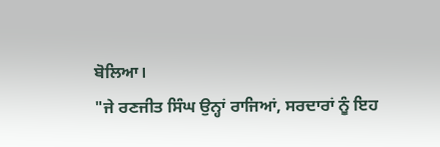ਬੋਲਿਆ।
"ਜੇ ਰਣਜੀਤ ਸਿੰਘ ਉਨ੍ਹਾਂ ਰਾਜਿਆਂ, ਸਰਦਾਰਾਂ ਨੂੰ ਇਹ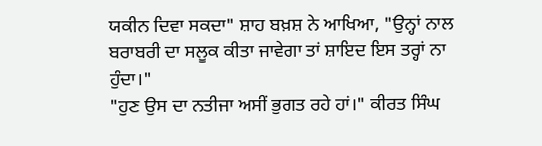ਯਕੀਨ ਦਿਵਾ ਸਕਦਾ" ਸ਼ਾਹ ਬਖ਼ਸ਼ ਨੇ ਆਖਿਆ, "ਉਨ੍ਹਾਂ ਨਾਲ ਬਰਾਬਰੀ ਦਾ ਸਲੂਕ ਕੀਤਾ ਜਾਵੇਗਾ ਤਾਂ ਸ਼ਾਇਦ ਇਸ ਤਰ੍ਹਾਂ ਨਾ ਹੁੰਦਾ।"
"ਹੁਣ ਉਸ ਦਾ ਨਤੀਜਾ ਅਸੀਂ ਭੁਗਤ ਰਹੇ ਹਾਂ।" ਕੀਰਤ ਸਿੰਘ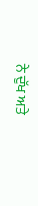ਨੇ ਦੁੱਖ ਅਤੇ